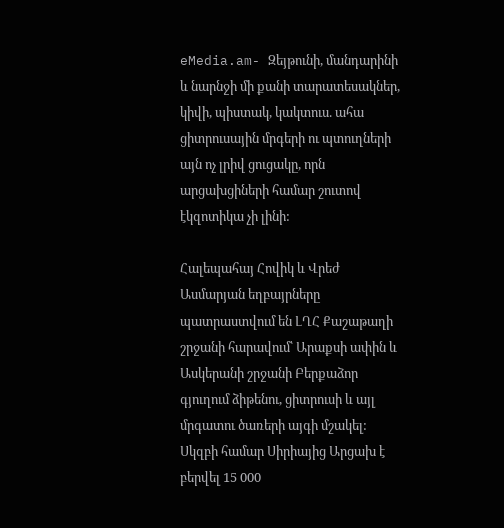eMedia.am- Զեյթունի, մանդարինի և նարնջի մի քանի տարատեսակներ, կիվի, պիստակ, կակտուս. ահա ցիտրուսային մրգերի ու պտուղների այն ոչ լրիվ ցուցակը, որն արցախցիների համար շուտով էկզոտիկա չի լինի:

Հալեպահայ Հովիկ և Վրեժ Ասմարյան եղբայրները պատրաստվում են ԼՂՀ Քաշաթաղի շրջանի հարավում՝ Արաքսի ափին և Ասկերանի շրջանի Բերքաձոր գյուղում ձիթենու, ցիտրուսի և այլ մրգատու ծառերի այգի մշակել: Սկզբի համար Սիրիայից Արցախ է բերվել 15 000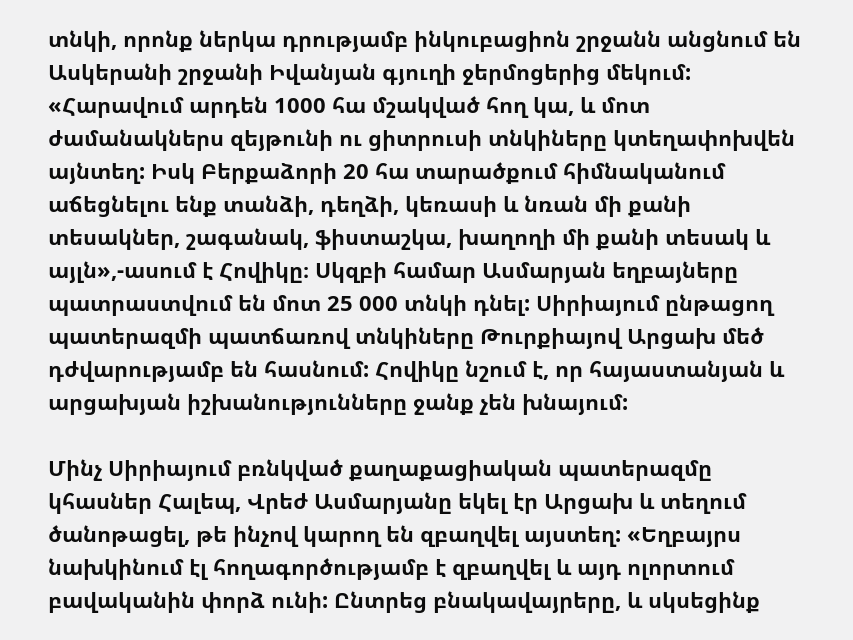տնկի, որոնք ներկա դրությամբ ինկուբացիոն շրջանն անցնում են Ասկերանի շրջանի Իվանյան գյուղի ջերմոցերից մեկում: «Հարավում արդեն 1000 հա մշակված հող կա, և մոտ ժամանակներս զեյթունի ու ցիտրուսի տնկիները կտեղափոխվեն այնտեղ: Իսկ Բերքաձորի 20 հա տարածքում հիմնականում աճեցնելու ենք տանձի, դեղձի, կեռասի և նռան մի քանի տեսակներ, շագանակ, ֆիստաշկա, խաղողի մի քանի տեսակ և այլն»,-ասում է Հովիկը։ Սկզբի համար Ասմարյան եղբայները պատրաստվում են մոտ 25 000 տնկի դնել: Սիրիայում ընթացող պատերազմի պատճառով տնկիները Թուրքիայով Արցախ մեծ դժվարությամբ են հասնում: Հովիկը նշում է, որ հայաստանյան և արցախյան իշխանությունները ջանք չեն խնայում:

Մինչ Սիրիայում բռնկված քաղաքացիական պատերազմը կհասներ Հալեպ, Վրեժ Ասմարյանը եկել էր Արցախ և տեղում ծանոթացել, թե ինչով կարող են զբաղվել այստեղ: «Եղբայրս նախկինում էլ հողագործությամբ է զբաղվել և այդ ոլորտում բավականին փորձ ունի: Ընտրեց բնակավայրերը, և սկսեցինք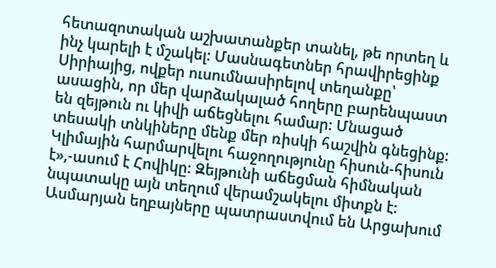հետազոտական աշխատանքեր տանել, թե որտեղ և ինչ կարելի է մշակել: Մասնագետներ հրավիրեցինք Սիրիայից, ովքեր ուսումնասիրելով տեղանքը՝ ասացին, որ մեր վարձակալած հողերը բարենպաստ են զեյթուն ու կիվի աճեցնելու համար: Մնացած տեսակի տնկիները մենք մեր ռիսկի հաշվին գնեցինք: Կլիմային հարմարվելու հաջողությունը հիսուն-հիսուն է»,-ասում է Հովիկը: Զեյթունի աճեցման հիմնական նպատակը այն տեղում վերամշակելու միտքն է: Ասմարյան եղբայները պատրաստվում են Արցախում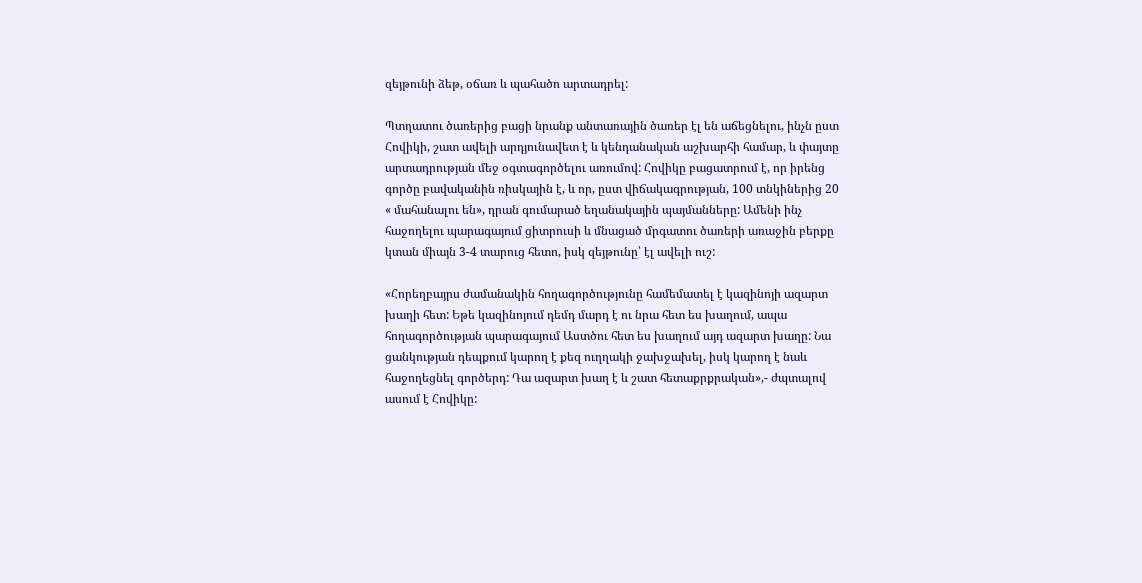զեյթունի ձեթ, օճառ և պահածո արտադրել:

Պտղատու ծառերից բացի նրանք անտառային ծառեր էլ են աճեցնելու, ինչն ըստ Հովիկի, շատ ավելի արդյունավետ է և կենդանական աշխարհի համար, և փայտը արտադրության մեջ օգտագործելու առումով: Հովիկը բացատրում է, որ իրենց գործը բավականին ռիսկային է, և որ, ըստ վիճակագրության, 100 տնկիներից 20 « մահանալու են», դրան գումարած եղանակային պայմանները: Ամենի ինչ հաջողելու պարագայում ցիտրուսի և մնացած մրգատու ծառերի առաջին բերքը կտան միայն 3-4 տարուց հետո, իսկ զեյթունը՝ էլ ավելի ուշ:

«Հորեղբայրս ժամանակին հողագործությունը համեմատել է կազինոյի ազարտ խաղի հետ: Եթե կազինոյում դեմդ մարդ է ու նրա հետ ես խաղում, ապա հողագործության պարագայում Աստծու հետ ես խաղում այդ ազարտ խաղը: Նա ցանկության դեպքում կարող է քեզ ուղղակի ջախջախել, իսկ կարող է նաև հաջողեցնել գործերդ: Դա ազարտ խաղ է և շատ հետաքրքրական»,- ժպտալով ասում է Հովիկը: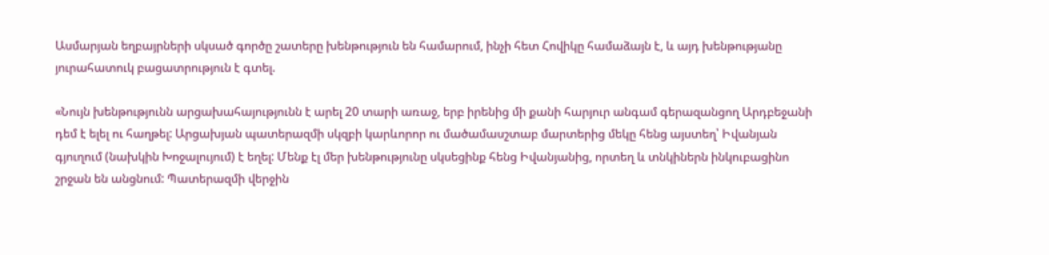Ասմարյան եղբայրների սկսած գործը շատերը խենթություն են համարում, ինչի հետ Հովիկը համաձայն է, և այդ խենթությանը յուրահատուկ բացատրություն է գտել.

«Նույն խենթությունն արցախահայությունն է արել 20 տարի առաջ, երբ իրենից մի քանի հարյուր անգամ գերազանցող Արդբեջանի դեմ է ելել ու հաղթել: Արցախյան պատերազմի սկզբի կարևորոր ու մածամասշտաբ մարտերից մեկը հենց այստեղ՝ Իվանյան գյուղում (նախկին Խոջալույում) է եղել: Մենք էլ մեր խենթությունը սկսեցինք հենց Իվանյանից, որտեղ և տնկիներն ինկուբացինո շրջան են անցնում: Պատերազմի վերջին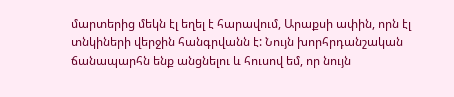մարտերից մեկն էլ եղել է հարավում, Արաքսի ափին, որն էլ տնկիների վերջին հանգրվանն է: Նույն խորհրդանշական ճանապարհն ենք անցնելու և հուսով եմ, որ նույն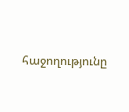հաջողությունը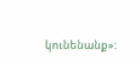կունենանք»: